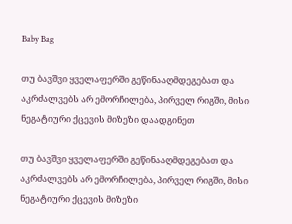Baby Bag

თუ ბავშვი ყველაფერში გეწინააღმდეგებათ და აკრძალვებს არ ემორჩილება, პირველ რიგში, მისი ნეგატიური ქცევის მიზეზი დაადგინეთ

თუ ბავშვი ყველაფერში გეწინააღმდეგებათ და აკრძალვებს არ ემორჩილება, პირველ რიგში, მისი ნეგატიური ქცევის მიზეზი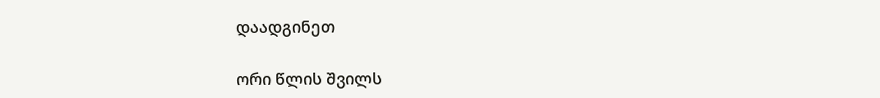დაადგინეთ

ორი წლის შვილს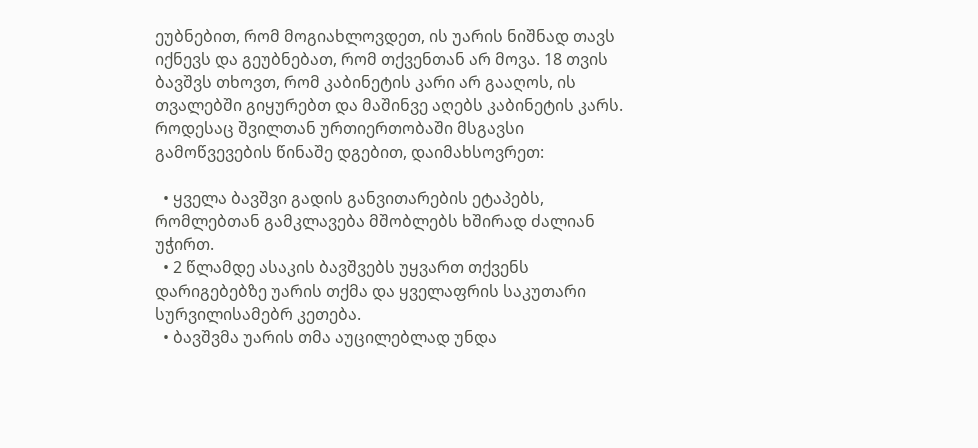ეუბნებით, რომ მოგიახლოვდეთ, ის უარის ნიშნად თავს იქნევს და გეუბნებათ, რომ თქვენთან არ მოვა. 18 თვის ბავშვს თხოვთ, რომ კაბინეტის კარი არ გააღოს, ის თვალებში გიყურებთ და მაშინვე აღებს კაბინეტის კარს. როდესაც შვილთან ურთიერთობაში მსგავსი გამოწვევების წინაშე დგებით, დაიმახსოვრეთ:

  • ყველა ბავშვი გადის განვითარების ეტაპებს, რომლებთან გამკლავება მშობლებს ხშირად ძალიან უჭირთ.
  • 2 წლამდე ასაკის ბავშვებს უყვართ თქვენს დარიგებებზე უარის თქმა და ყველაფრის საკუთარი სურვილისამებრ კეთება.
  • ბავშვმა უარის თმა აუცილებლად უნდა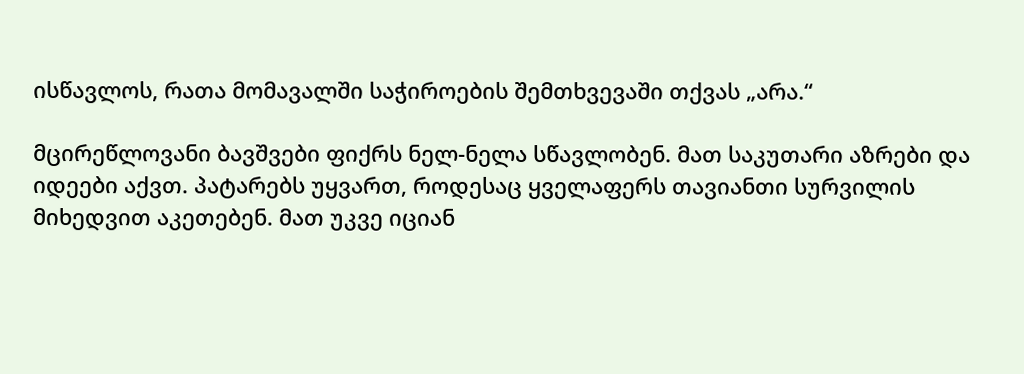ისწავლოს, რათა მომავალში საჭიროების შემთხვევაში თქვას „არა.“

მცირეწლოვანი ბავშვები ფიქრს ნელ-ნელა სწავლობენ. მათ საკუთარი აზრები და იდეები აქვთ. პატარებს უყვართ, როდესაც ყველაფერს თავიანთი სურვილის მიხედვით აკეთებენ. მათ უკვე იციან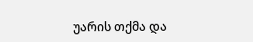უარის თქმა და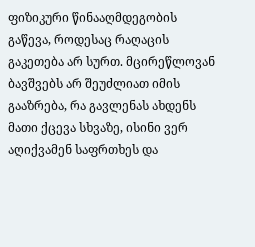ფიზიკური წინააღმდეგობის გაწევა, როდესაც რაღაცის გაკეთება არ სურთ. მცირეწლოვან ბავშვებს არ შეუძლიათ იმის გააზრება, რა გავლენას ახდენს მათი ქცევა სხვაზე, ისინი ვერ აღიქვამენ საფრთხეს და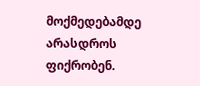მოქმედებამდე არასდროს ფიქრობენ.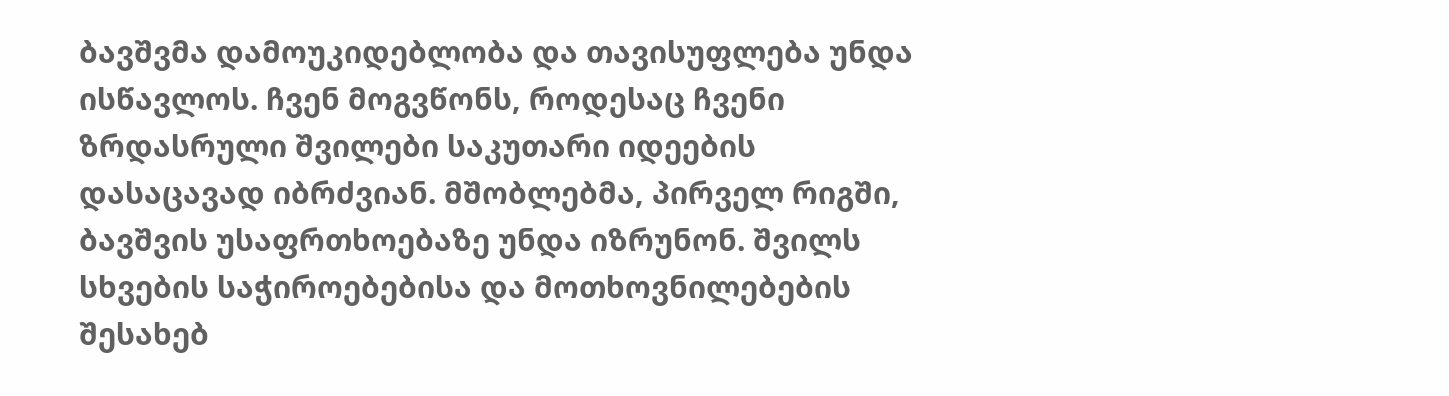ბავშვმა დამოუკიდებლობა და თავისუფლება უნდა ისწავლოს. ჩვენ მოგვწონს, როდესაც ჩვენი ზრდასრული შვილები საკუთარი იდეების დასაცავად იბრძვიან. მშობლებმა, პირველ რიგში, ბავშვის უსაფრთხოებაზე უნდა იზრუნონ. შვილს სხვების საჭიროებებისა და მოთხოვნილებების შესახებ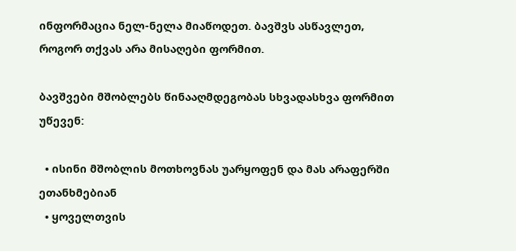ინფორმაცია ნელ-ნელა მიაწოდეთ. ბავშვს ასწავლეთ, როგორ თქვას არა მისაღები ფორმით.

ბავშვები მშობლებს წინააღმდეგობას სხვადასხვა ფორმით უწევენ:

  • ისინი მშობლის მოთხოვნას უარყოფენ და მას არაფერში ეთანხმებიან
  • ყოველთვის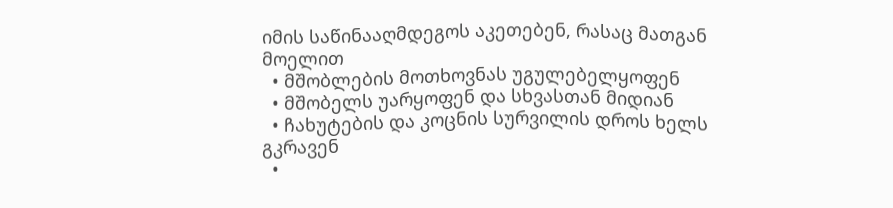იმის საწინააღმდეგოს აკეთებენ, რასაც მათგან მოელით
  • მშობლების მოთხოვნას უგულებელყოფენ
  • მშობელს უარყოფენ და სხვასთან მიდიან
  • ჩახუტების და კოცნის სურვილის დროს ხელს გკრავენ
  •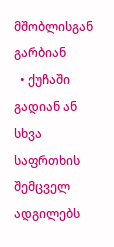მშობლისგან გარბიან
  • ქუჩაში გადიან ან სხვა საფრთხის შემცველ ადგილებს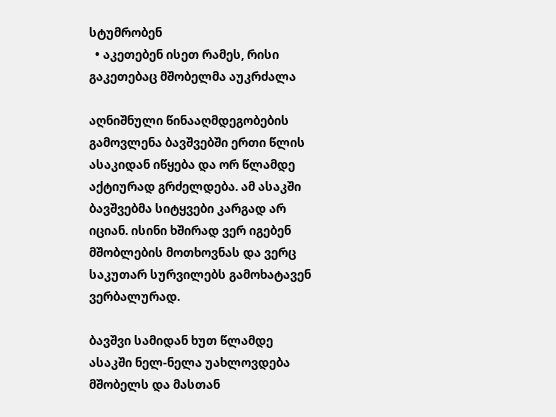სტუმრობენ
  • აკეთებენ ისეთ რამეს, რისი გაკეთებაც მშობელმა აუკრძალა

აღნიშნული წინააღმდეგობების გამოვლენა ბავშვებში ერთი წლის ასაკიდან იწყება და ორ წლამდე აქტიურად გრძელდება. ამ ასაკში ბავშვებმა სიტყვები კარგად არ იციან. ისინი ხშირად ვერ იგებენ მშობლების მოთხოვნას და ვერც საკუთარ სურვილებს გამოხატავენ ვერბალურად.

ბავშვი სამიდან ხუთ წლამდე ასაკში ნელ-ნელა უახლოვდება მშობელს და მასთან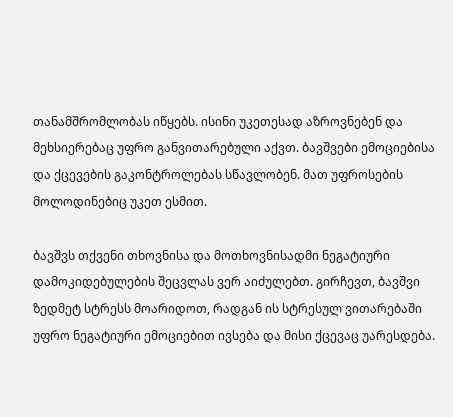თანამშრომლობას იწყებს. ისინი უკეთესად აზროვნებენ და მეხსიერებაც უფრო განვითარებული აქვთ. ბავშვები ემოციებისა და ქცევების გაკონტროლებას სწავლობენ. მათ უფროსების მოლოდინებიც უკეთ ესმით.

ბავშვს თქვენი თხოვნისა და მოთხოვნისადმი ნეგატიური დამოკიდებულების შეცვლას ვერ აიძულებთ. გირჩევთ, ბავშვი ზედმეტ სტრესს მოარიდოთ, რადგან ის სტრესულ ვითარებაში უფრო ნეგატიური ემოციებით ივსება და მისი ქცევაც უარესდება.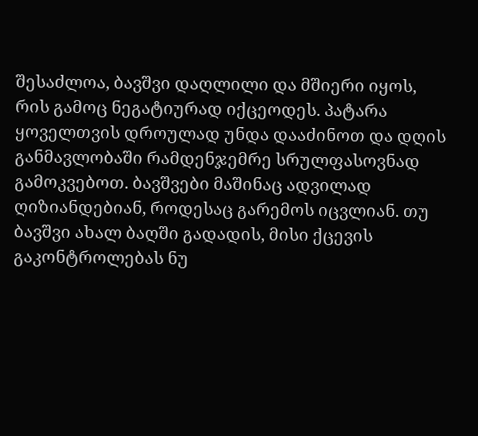შესაძლოა, ბავშვი დაღლილი და მშიერი იყოს, რის გამოც ნეგატიურად იქცეოდეს. პატარა ყოველთვის დროულად უნდა დააძინოთ და დღის განმავლობაში რამდენჯემრე სრულფასოვნად გამოკვებოთ. ბავშვები მაშინაც ადვილად ღიზიანდებიან, როდესაც გარემოს იცვლიან. თუ ბავშვი ახალ ბაღში გადადის, მისი ქცევის გაკონტროლებას ნუ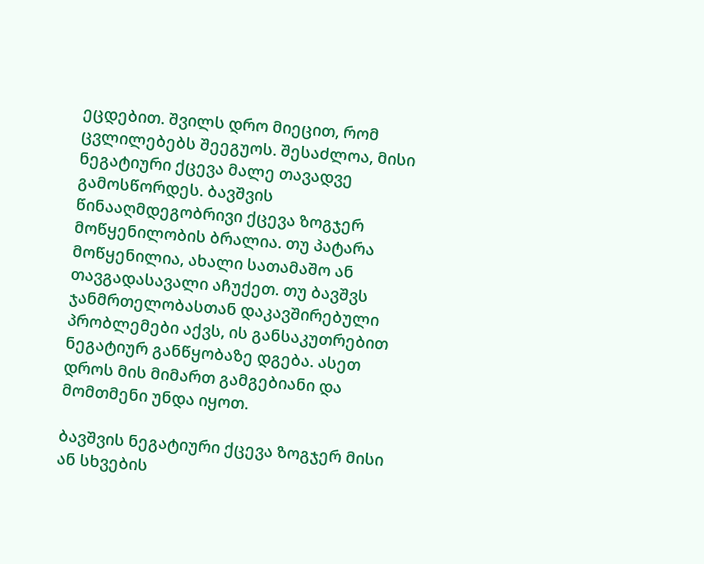ეცდებით. შვილს დრო მიეცით, რომ ცვლილებებს შეეგუოს. შესაძლოა, მისი ნეგატიური ქცევა მალე თავადვე გამოსწორდეს. ბავშვის წინააღმდეგობრივი ქცევა ზოგჯერ მოწყენილობის ბრალია. თუ პატარა მოწყენილია, ახალი სათამაშო ან თავგადასავალი აჩუქეთ. თუ ბავშვს ჯანმრთელობასთან დაკავშირებული პრობლემები აქვს, ის განსაკუთრებით ნეგატიურ განწყობაზე დგება. ასეთ დროს მის მიმართ გამგებიანი და მომთმენი უნდა იყოთ.

ბავშვის ნეგატიური ქცევა ზოგჯერ მისი ან სხვების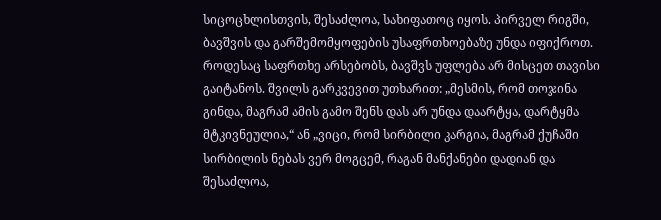სიცოცხლისთვის, შესაძლოა, სახიფათოც იყოს. პირველ რიგში, ბავშვის და გარშემომყოფების უსაფრთხოებაზე უნდა იფიქროთ. როდესაც საფრთხე არსებობს, ბავშვს უფლება არ მისცეთ თავისი გაიტანოს. შვილს გარკვევით უთხარით: „მესმის, რომ თოჯინა გინდა, მაგრამ ამის გამო შენს დას არ უნდა დაარტყა, დარტყმა მტკივნეულია,“ ან „ვიცი, რომ სირბილი კარგია, მაგრამ ქუჩაში სირბილის ნებას ვერ მოგცემ, რაგან მანქანები დადიან და შესაძლოა,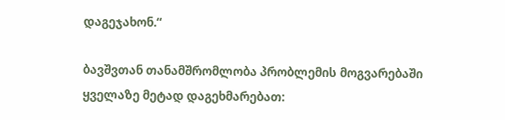დაგეჯახონ.“

ბავშვთან თანამშრომლობა პრობლემის მოგვარებაში ყველაზე მეტად დაგეხმარებათ: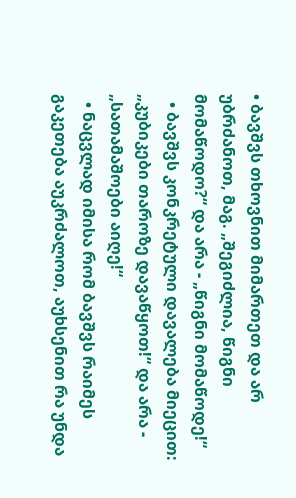• ბავშვს თხოვნით მიმართეთ და არ უბრძანოთ, მაგ. „შეგიძლია, წიგნი მომაწოდო?“ და არა - „წიგნი მომაწოდე!“
  • ბავშვს კონკრეტული დავალება მიეცით: „კუბიკები თაროზე დავაწყოთ!“ და არა - „სათამაშოები აიღე!“
  • ნაცვლად იმისა რომ ბავშვს რაიმეს გაკეთება აუკრძალოთ, აუხსენით რა უნდა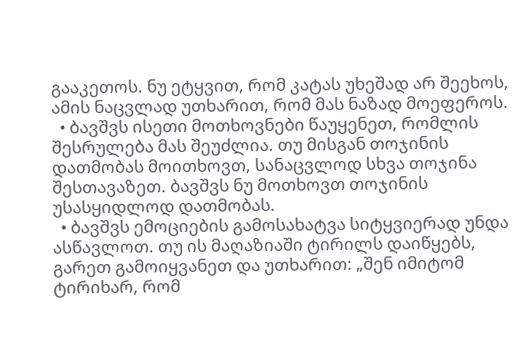გააკეთოს. ნუ ეტყვით, რომ კატას უხეშად არ შეეხოს, ამის ნაცვლად უთხარით, რომ მას ნაზად მოეფეროს.
  • ბავშვს ისეთი მოთხოვნები წაუყენეთ, რომლის შესრულება მას შეუძლია. თუ მისგან თოჯინის დათმობას მოითხოვთ, სანაცვლოდ სხვა თოჯინა შესთავაზეთ. ბავშვს ნუ მოთხოვთ თოჯინის უსასყიდლოდ დათმობას.
  • ბავშვს ემოციების გამოსახატვა სიტყვიერად უნდა ასწავლოთ. თუ ის მაღაზიაში ტირილს დაიწყებს, გარეთ გამოიყვანეთ და უთხარით: „შენ იმიტომ ტირიხარ, რომ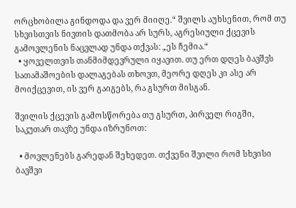ორცხობილა გინდოდა და ვერ მიიღე.“ შვილს აუხსენით, რომ თუ სხვისთვის ნივთის დათმობა არ სურს, აგრესიული ქცევის გამოვლენის ნაცვლად უნდა თქვას: „ეს ჩემია.“
  • ყოველთვის თანმიმდევრული იყავით. თუ ერთ დღეს ბავშვს სათამაშოების დალაგებას თხოვთ, მეორე დღეს კი ასე არ მოიქცევით, ის ვერ გაიგებს, რა გსურთ მისგან.

შვილის ქცევის გამოსწორება თუ გსურთ, პირველ რიგში, საკუთარ თავზე უნდა იზრუნოთ:

  • მოვლენებს გარედან შეხედეთ. თქვენი შვილი რომ სხვისი ბავშვი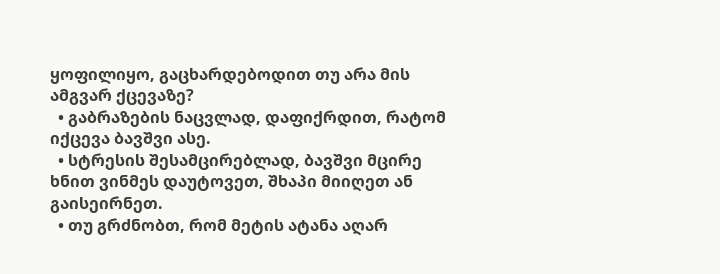ყოფილიყო, გაცხარდებოდით თუ არა მის ამგვარ ქცევაზე?
  • გაბრაზების ნაცვლად, დაფიქრდით, რატომ იქცევა ბავშვი ასე.
  • სტრესის შესამცირებლად, ბავშვი მცირე ხნით ვინმეს დაუტოვეთ, შხაპი მიიღეთ ან გაისეირნეთ.
  • თუ გრძნობთ, რომ მეტის ატანა აღარ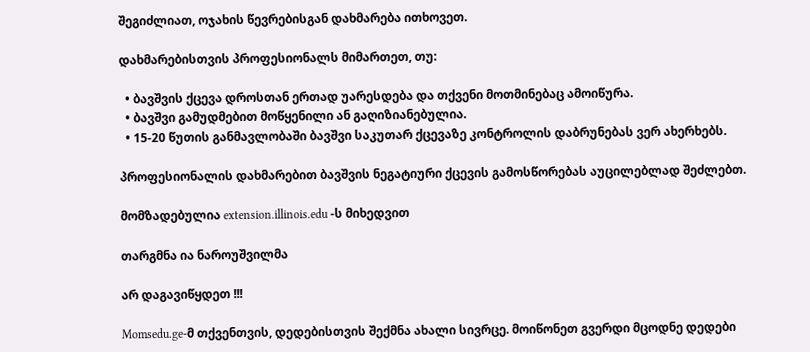შეგიძლიათ, ოჯახის წევრებისგან დახმარება ითხოვეთ.

დახმარებისთვის პროფესიონალს მიმართეთ, თუ:

  • ბავშვის ქცევა დროსთან ერთად უარესდება და თქვენი მოთმინებაც ამოიწურა.
  • ბავშვი გამუდმებით მოწყენილი ან გაღიზიანებულია.
  • 15-20 წუთის განმავლობაში ბავშვი საკუთარ ქცევაზე კონტროლის დაბრუნებას ვერ ახერხებს.

პროფესიონალის დახმარებით ბავშვის ნეგატიური ქცევის გამოსწორებას აუცილებლად შეძლებთ.

მომზადებულია extension.illinois.edu -ს მიხედვით

თარგმნა ია ნაროუშვილმა

არ დაგავიწყდეთ !!!

Momsedu.ge-მ თქვენთვის, დედებისთვის შექმნა ახალი სივრცე. მოიწონეთ გვერდი მცოდნე დედები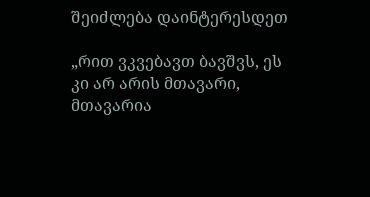შეიძლება დაინტერესდეთ

„რით ვკვებავთ ბავშვს, ეს კი არ არის მთავარი, მთავარია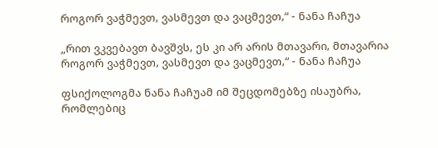როგორ ვაჭმევთ, ვასმევთ და ვაცმევთ,“ - ნანა ჩაჩუა

„რით ვკვებავთ ბავშვს, ეს კი არ არის მთავარი, მთავარია როგორ ვაჭმევთ, ვასმევთ და ვაცმევთ,“ - ნანა ჩაჩუა

ფსიქოლოგმა ნანა ჩაჩუამ იმ შეცდომებზე ისაუბრა, რომლებიც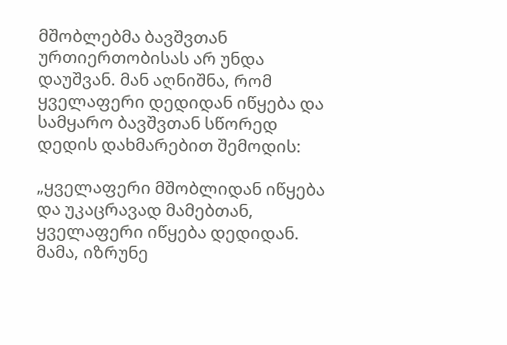მშობლებმა ბავშვთან ურთიერთობისას არ უნდა დაუშვან. მან აღნიშნა, რომ ყველაფერი დედიდან იწყება და სამყარო ბავშვთან სწორედ დედის დახმარებით შემოდის:

„ყველაფერი მშობლიდან იწყება და უკაცრავად მამებთან, ყველაფერი იწყება დედიდან. მამა, იზრუნე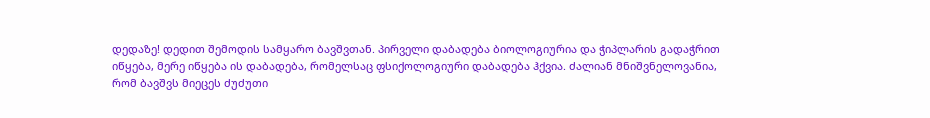დედაზე! დედით შემოდის სამყარო ბავშვთან. პირველი დაბადება ბიოლოგიურია და ჭიპლარის გადაჭრით იწყება, მერე იწყება ის დაბადება, რომელსაც ფსიქოლოგიური დაბადება ჰქვია. ძალიან მნიშვნელოვანია, რომ ბავშვს მიეცეს ძუძუთი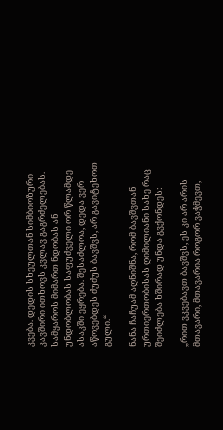კვება. დედის სხეულთან სიმბიოზური კავშირი ითხოვს კვლავ გაგრძელებას. სამყაროს მიმართ ნდობას ან უნდობლობას საფუძველი ორ წლამდე ასაკში ეყრება. შესაძლოა, დედა ვერ აწოვებდეს ძუძუს ბავშვს, არ გავიტეხოთ გული.“

ნანა ჩაჩუამ აღნიშნა, რომ ბავშვთან ურთიერთობისას ღიმილიანი სახე რაც შეიძლება ხშირად უნდა გვქონდეს:

„რით ვკვებავთ ბავშვს, ეს კი არ არის მთავარი, მთავარია როგორ ვაჭმევთ,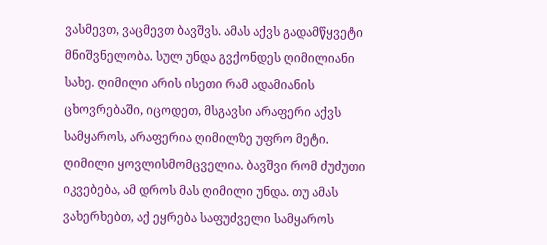ვასმევთ, ვაცმევთ ბავშვს. ამას აქვს გადამწყვეტი მნიშვნელობა. სულ უნდა გვქონდეს ღიმილიანი სახე. ღიმილი არის ისეთი რამ ადამიანის ცხოვრებაში, იცოდეთ, მსგავსი არაფერი აქვს სამყაროს, არაფერია ღიმილზე უფრო მეტი. ღიმილი ყოვლისმომცველია. ბავშვი რომ ძუძუთი იკვებება, ამ დროს მას ღიმილი უნდა. თუ ამას ვახერხებთ, აქ ეყრება საფუძველი სამყაროს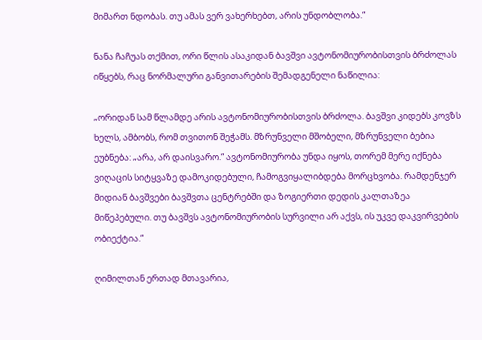მიმართ ნდობას. თუ ამას ვერ ვახერხებთ, არის უნდობლობა.“

ნანა ჩაჩუას თქმით, ორი წლის ასაკიდან ბავშვი ავტონომიურობისთვის ბრძოლას იწყებს, რაც ნორმალური განვითარების შემადგენელი ნაწილია:

„ორიდან სამ წლამდე არის ავტონომიურობისთვის ბრძოლა. ბავშვი კიდებს კოვზს ხელს, ამბობს, რომ თვითონ შეჭამს. მზრუნველი მშობელი, მზრუნველი ბებია ეუბნება: „არა, არ დაისვარო.“ ავტონომიურობა უნდა იყოს, თორემ მერე იქნება ვიღაცის სიტყვაზე დამოკიდებული, ჩამოგვიყალიბდება მორცხვობა. რამდენჯერ მიდიან ბავშვები ბავშვთა ცენტრებში და ზოგიერთი დედის კალთაზეა მიწეპებული. თუ ბავშვს ავტონომიურობის სურვილი არ აქვს, ის უკვე დაკვირვების ობიექტია.“

ღიმილთან ერთად მთავარია,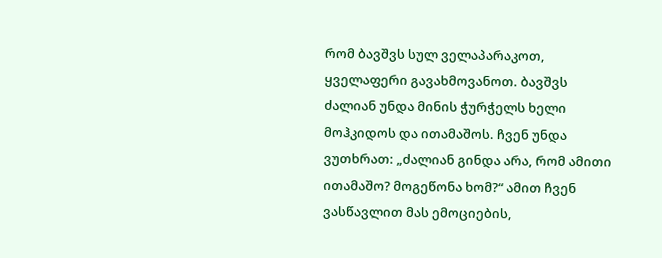რომ ბავშვს სულ ველაპარაკოთ, ყველაფერი გავახმოვანოთ. ბავშვს ძალიან უნდა მინის ჭურჭელს ხელი მოჰკიდოს და ითამაშოს. ჩვენ უნდა ვუთხრათ: „ძალიან გინდა არა, რომ ამითი ითამაშო? მოგეწონა ხომ?“ ამით ჩვენ ვასწავლით მას ემოციების,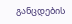განცდების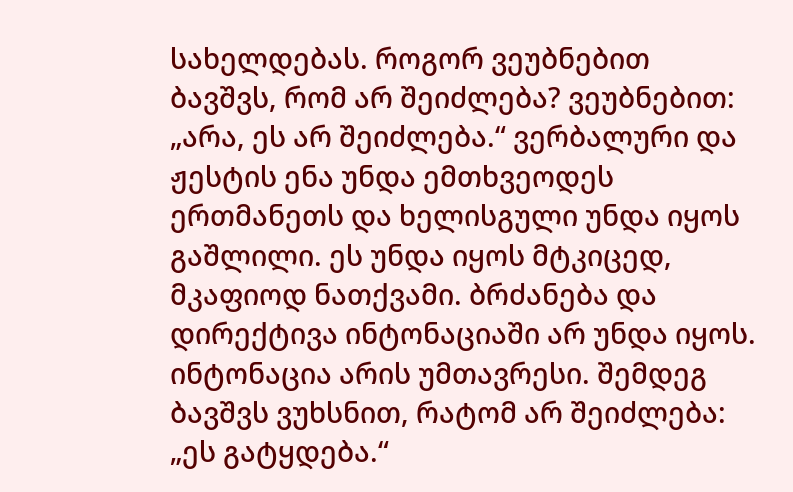სახელდებას. როგორ ვეუბნებით ბავშვს, რომ არ შეიძლება? ვეუბნებით: „არა, ეს არ შეიძლება.“ ვერბალური და ჟესტის ენა უნდა ემთხვეოდეს ერთმანეთს და ხელისგული უნდა იყოს გაშლილი. ეს უნდა იყოს მტკიცედ, მკაფიოდ ნათქვამი. ბრძანება და დირექტივა ინტონაციაში არ უნდა იყოს. ინტონაცია არის უმთავრესი. შემდეგ ბავშვს ვუხსნით, რატომ არ შეიძლება: „ეს გატყდება.“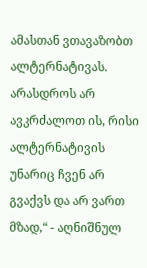ამასთან ვთავაზობთ ალტერნატივას. არასდროს არ ავკრძალოთ ის, რისი ალტერნატივის უნარიც ჩვენ არ გვაქვს და არ ვართ მზად,“ - აღნიშნულ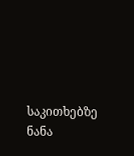საკითხებზე ნანა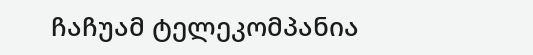ჩაჩუამ ტელეკომპანია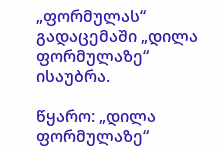„ფორმულას“ გადაცემაში „დილა ფორმულაზე“ ისაუბრა.

წყარო: „დილა ფორმულაზე“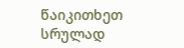წაიკითხეთ სრულად